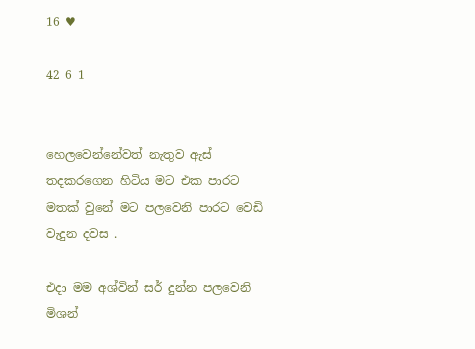16 ♥

42 6 1


හෙලවෙන්නේවත් නැතුව ඇස් තදකරගෙන හිටිය මට එක පාරට මතක් වුනේ මට පලවෙනි පාරට වෙඩි වැදුන දවස .

එදා මම අශ්වින් සර් දුන්න පලවෙනි මිශන්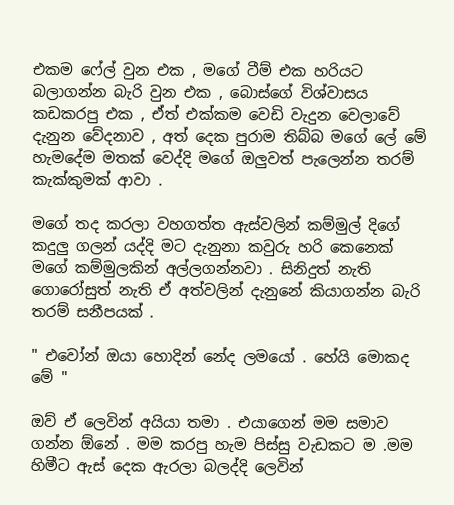එකම ෆේල් වුන එක , මගේ ටීම් එක හරියට බලාගන්න බැරි වුන එක , බොස්ගේ විශ්වාසය කඩකරපු එක , ඒත් එක්කම වෙඩි වැදුන වෙලාවේ දැනුන වේදනාව , අත් දෙක පුරාම තිබ්බ මගේ ලේ මේ හැමදේම මතක් වෙද්දි මගේ ඔලුවත් පැලෙන්න තරම් කැක්කුමක් ආවා .

මගේ තද කරලා වහගත්ත ඇස්වලින් කම්මුල් දිගේ කදුලු ගලන් යද්දි මට දැනුනා කවුරු හරි කෙනෙක් මගේ කම්මුලකින් අල්ලගන්නවා . සිනිදුත් නැති ගොරෝසුත් නැති ඒ අත්වලින් දැනුනේ කියාගන්න බැරි තරම් සනීපයක් .

" එවෝන් ඔයා හොදින් නේද ලමයෝ . හේයි මොකද මේ "

ඔව් ඒ ලෙවින් අයියා තමා . එයාගෙන් මම සමාව ගන්න ඕනේ . මම කරපු හැම පිස්සු වැඩකට ම .මම හිමීට ඇස් දෙක ඇරලා බලද්දි ලෙවින්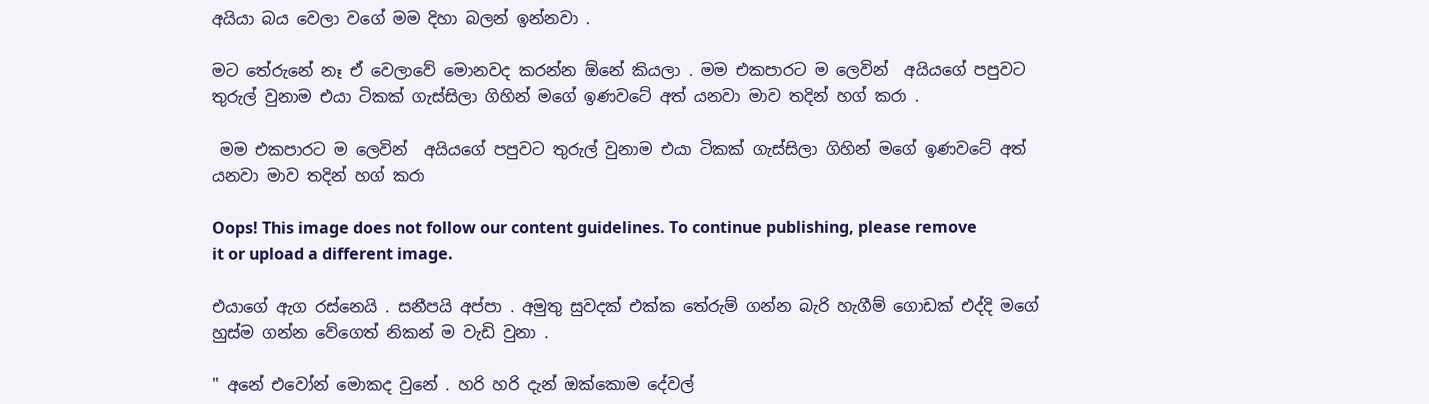අයියා බය වෙලා වගේ මම දිහා බලන් ඉන්නවා .

මට තේරුනේ නෑ ඒ වෙලාවේ මොනවද කරන්න ඕනේ කියලා . මම එකපාරට ම ලෙවින්  අයියගේ පපුවට තුරුල් වුනාම එයා ටිකක් ගැස්සිලා ගිහින් මගේ ඉණවටේ අත් යනවා මාව තදින් හග් කරා .

 මම එකපාරට ම ලෙවින්  අයියගේ පපුවට තුරුල් වුනාම එයා ටිකක් ගැස්සිලා ගිහින් මගේ ඉණවටේ අත් යනවා මාව තදින් හග් කරා

Oops! This image does not follow our content guidelines. To continue publishing, please remove it or upload a different image.

එයාගේ ඇග රස්නෙයි . සනීපයි අප්පා . අමුතු සුවදක් එක්ක තේරුම් ගන්න බැරි හැගීම් ගොඩක් එද්දි මගේ හුස්ම ගන්න වේගෙත් නිකන් ම වැඩි වුනා .

" අනේ එවෝන් මොකද වුනේ . හරි හරි දැන් ඔක්කොම දේවල්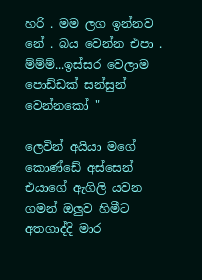හරි . මම ලග ඉන්නව නේ . බය වෙන්න එපා . ම්ම්ම්...ඉස්සර වෙලාම පොඩ්ඩක් සන්සුන් වෙන්නකෝ "

ලෙවින් අයියා මගේ කොණ්ඩේ අස්සෙන් එයාගේ ඇගිලි යවන ගමන් ඔලුව හිමීට අතගාද්දි මාර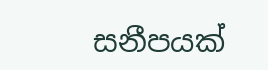සනීපයක්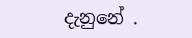දැනුනේ .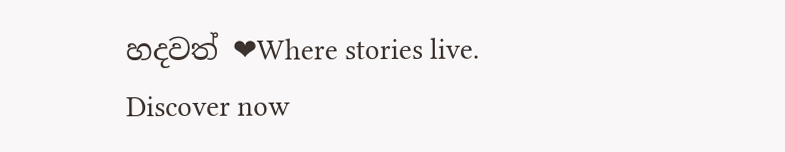හදවත් ❤Where stories live. Discover now